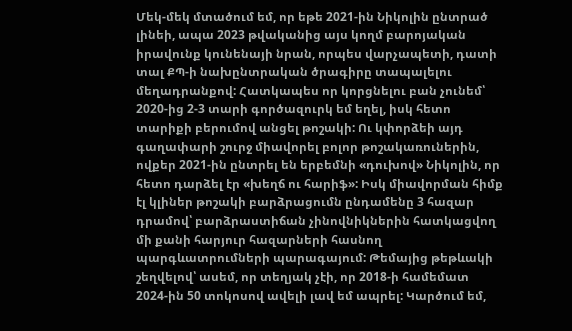Մեկ-մեկ մտածում եմ, որ եթե 2021-ին Նիկոլին ընտրած լինեի, ապա 2023 թվականից այս կողմ բարոյական իրավունք կունենայի նրան, որպես վարչապետի, դատի տալ ՔՊ-ի նախընտրական ծրագիրը տապալելու մեղադրանքով: Հատկապես որ կորցնելու բան չունեմ՝ 2020-ից 2-3 տարի գործազուրկ եմ եղել, իսկ հետո տարիքի բերումով անցել թոշակի: Ու կփորձեի այդ գաղափարի շուրջ միավորել բոլոր թոշակառուներին, ովքեր 2021-ին ընտրել են երբեմնի «դուխով» Նիկոլին, որ հետո դարձել էր «խեղճ ու հարիֆ»: Իսկ միավորման հիմք էլ կլիներ թոշակի բարձրացումն ընդամենը 3 հազար դրամով՝ բարձրաստիճան չինովնիկներին հատկացվող մի քանի հարյուր հազարների հասնող պարգևատրումների պարագայում: Թեմայից թեթևակի շեղվելով՝ ասեմ, որ տեղյակ չէի, որ 2018-ի համեմատ 2024-ին 50 տոկոսով ավելի լավ եմ ապրել: Կարծում եմ,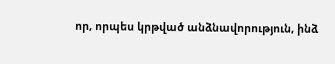որ, որպես կրթված անձնավորություն, ինձ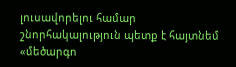լուսավորելու համար շնորհակալություն պետք է հայտնեմ «մեծարգո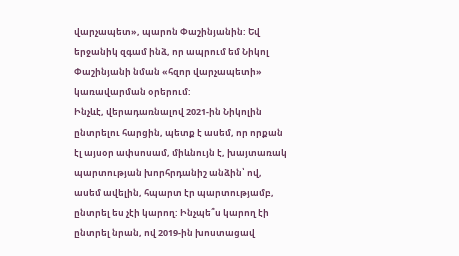վարչապետ», պարոն Փաշինյանին: Եվ երջանիկ զգամ ինձ, որ ապրում եմ Նիկոլ Փաշինյանի նման «հզոր վարչապետի» կառավարման օրերում:
Ինչևէ, վերադառնալով 2021-ին Նիկոլին ընտրելու հարցին, պետք է ասեմ, որ որքան էլ այսօր ափսոսամ, միևնույն է, խայտառակ պարտության խորհրդանիշ անձին՝ ով, ասեմ ավելին, հպարտ էր պարտությամբ, ընտրել ես չէի կարող: Ինչպե՞ս կարող էի ընտրել նրան, ով 2019-ին խոստացավ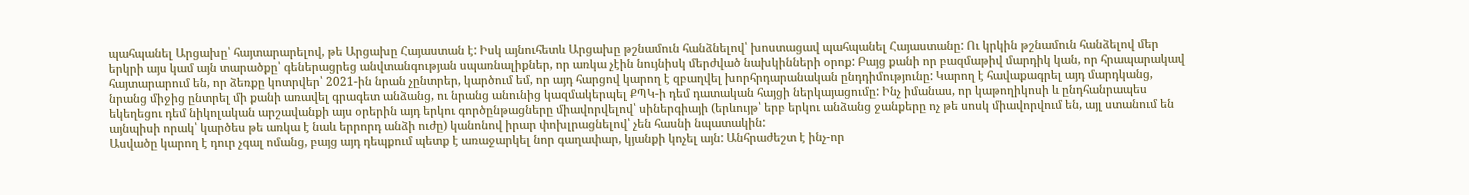պահպանել Արցախը՝ հայտարարելով, թե Արցախը Հայաստան է: Իսկ այնուհետև Արցախը թշնամուն հանձնելով՝ խոստացավ պահպանել Հայաստանը: Ու կրկին թշնամուն հանձելով մեր երկրի այս կամ այն տարածքը՝ գեներացրեց անվտանգության սպառնալիքներ, որ առկա չէին նույնիսկ մերժված նախկինների օրոք: Բայց քանի որ բազմաթիվ մարդիկ կան, որ հրապարակավ հայտարարում են, որ ձեռքը կոտրվեր՝ 2021-ին նրան չընտրեր, կարծում եմ, որ այդ հարցով կարող է զբաղվել խորհրդարանական ընդդիմությունը: Կարող է հավաքագրել այդ մարդկանց, նրանց միջից ընտրել մի քանի առավել գրագետ անձանց, ու նրանց անունից կազմակերպել ՔՊԿ-ի դեմ դատական հայցի ներկայացումը: Ինչ իմանաս, որ կաթողիկոսի և ընդհանրապես եկեղեցու դեմ նիկոլական արշավանքի այս օրերին այդ երկու գործընթացները միավորվելով՝ սիներգիայի (երևույթ՝ երբ երկու անձանց ջանքերը ոչ թե սոսկ միավորվում են, այլ ստանում են այնպիսի որակ՝ կարծես թե առկա է նաև երրորդ անձի ուժը) կանոնով իրար փոխլրացնելով՝ չեն հասնի նպատակին:
Ասվածը կարող է դուր չգալ ոմանց, բայց այդ դեպքում պետք է առաջարկել նոր գաղափար, կյանքի կոչել այն: Անհրաժեշտ է ինչ-որ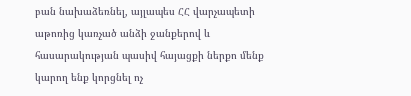բան նախաձեռնել, այլապես ՀՀ վարչապետի աթոռից կառչած անձի ջանքերով և հասարակության պասիվ հայացքի ներքո մենք կարող ենք կորցնել ոչ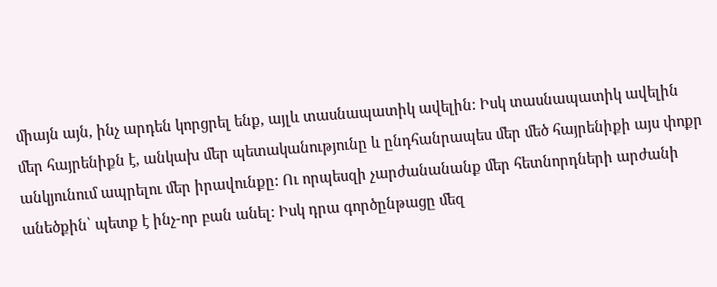միայն այն, ինչ արդեն կորցրել ենք, այլև տասնապատիկ ավելին: Իսկ տասնապատիկ ավելին մեր հայրենիքն է, անկախ մեր պետականությունը և ընդհանրապես մեր մեծ հայրենիքի այս փոքր անկյունում ապրելու մեր իրավունքը: Ու որպեսզի չարժանանանք մեր հետնորդների արժանի անեծքին՝ պետք է ինչ-որ բան անել: Իսկ դրա գործընթացը մեզ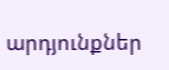արդյունքներ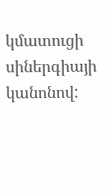կմատուցի սիներգիայի կանոնով: